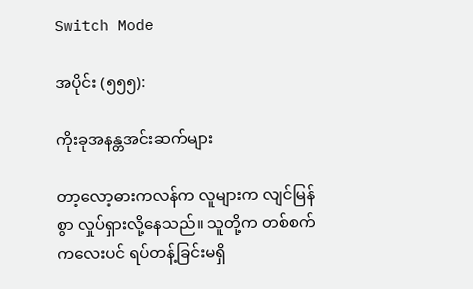Switch Mode

အပိုင်း (၅၅၅):

ကိုးခုအနန္တအင်းဆက်များ

တာ့လော့ဓားကလန်က လူများက လျင်မြန်စွာ လှုပ်ရှားလို့နေသည်။ သူတို့က တစ်စက်ကလေးပင် ရပ်တန့်ခြင်းမရှိ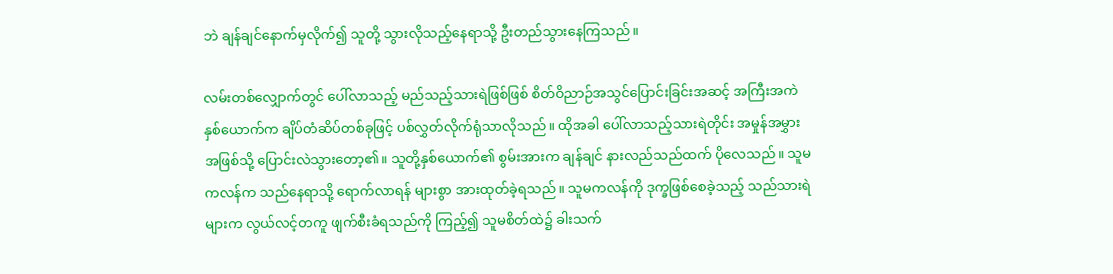ဘဲ ချန်ချင်နောက်မှလိုက်၍ သူတို့ သွားလိုသည့်နေရာသို့ ဦးတည်သွားနေကြသည်။

လမ်းတစ်လျှောက်တွင် ပေါ်လာသည့် မည်သည့်သားရဲဖြစ်ဖြစ် စိတ်ဝိညာဉ်အသွင်ပြောင်းခြင်းအဆင့် အကြီးအကဲ နှစ်ယောက်က ချိပ်တံဆိပ်တစ်ခုဖြင့် ပစ်လွှတ်လိုက်ရုံသာလိုသည်။ ထိုအခါ ပေါ်လာသည့်သားရဲတိုင်း အမှုန်အမွှားအဖြစ်သို့ ပြောင်းလဲသွားတော့၏။ သူတို့နှစ်ယောက်၏ စွမ်းအားက ချန်ချင် နားလည်သည်ထက် ပိုလေသည်။ သူမကလန်က သည်နေရာသို့ ရောက်လာရန် များစွာ အားထုတ်ခဲ့ရသည်။ သူမကလန်ကို ဒုက္ခဖြစ်စေခဲ့သည့် သည်သားရဲများက လွယ်လင့်တကူ ဖျက်စီးခံရသည်ကို ကြည့်၍ သူမစိတ်ထဲ၌ ခါးသက်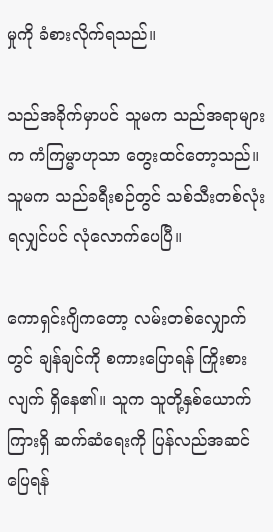မှုကို ခံစားလိုက်ရသည်။

သည်အခိုက်မှာပင် သူမက သည်အရာများက ကံကြမ္မာဟုသာ တွေးထင်တော့သည်။ သူမက သည်ခရီးစဉ်တွင် သစ်သီးတစ်လုံး ရလျှင်ပင် လုံလောက်ပေပြီ။

ကောရှင်းဂျိကတော့ လမ်းတစ်လျှောက်တွင် ချန်ချင်ကို စကားပြောရန် ကြိုးစားလျက် ရှိနေ၏။ သူက သူတို့နှစ်ယောက်ကြားရှိ ဆက်ဆံရေးကို ပြန်လည်အဆင်ပြေရန်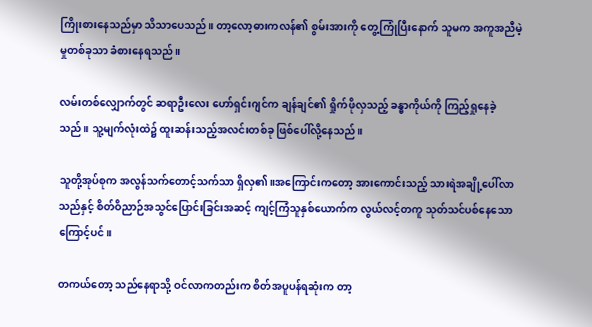ကြိုးစားနေသည်မှာ သိသာပေသည်။ တာ့လော့ဓားကလန်၏ စွမ်းအားကို တွေ့ကြုံပြီးနောက် သူမက အကူအညီမဲ့မှုတစ်ခုသာ ခံစားနေရသည်။

လမ်းတစ်လျှောက်တွင် ဆရာဦးလေး ဟော်ရှင်းဂျင်က ချန်ချင်၏ ရှိုက်ဖိုလှသည့် ခန္ဓာကိုယ်ကို ကြည့်ရှုနေခဲ့သည်။ သူ့မျက်လုံးထဲ၌ ထူးဆန်းသည့်အလင်းတစ်ခု ဖြစ်ပေါ်လို့နေသည်။

သူတို့အုပ်စုက အလွန်သက်တောင့်သက်သာ ရှိလှ၏။အကြောင်းကတော့ အားကောင်းသည့် သားရဲအချို့ပေါ်လာသည်နှင့် စိတ်ဝိညာဉ်အသွင်ပြောင်းခြင်းအဆင့် ကျင့်ကြံသူနှစ်ယောက်က လွယ်လင့်တကူ သုတ်သင်ပစ်နေသောကြောင့်ပင်။

တကယ်တော့ သည်နေရာသို့ ဝင်လာကတည်းက စိတ်အပူပန်ရဆုံးက တာ့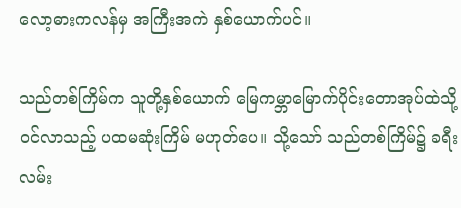လော့ဓားကလန်မှ အကြီးအကဲ နှစ်ယောက်ပင်။

သည်တစ်ကြိမ်က သူတို့နှစ်ယောက် မြေကမ္ဘာမြောက်ပိုင်းတောအုပ်ထဲသို့ ဝင်လာသည့် ပထမဆုံးကြိမ် မဟုတ်ပေ။ သို့သော် သည်တစ်ကြိမ်၌ ခရီးလမ်း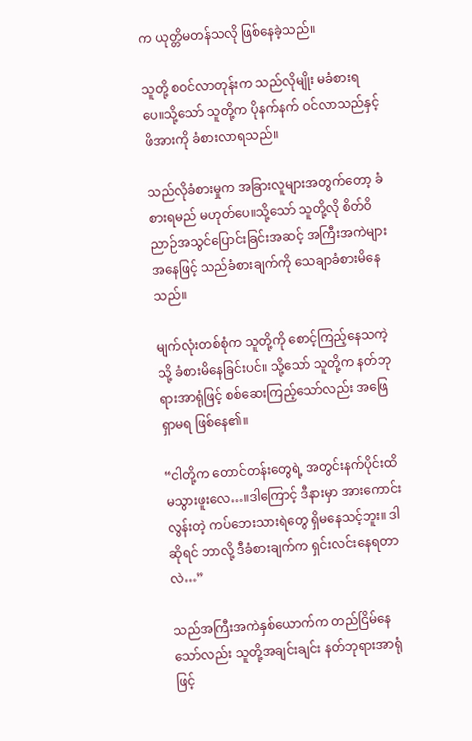က ယုတ္တိမတန်သလို ဖြစ်နေခဲ့သည်။

သူတို့ စဝင်လာတုန်းက သည်လိုမျိုး မခံစားရပေ။သို့သော် သူတို့က ပိုနက်နက် ဝင်လာသည်နှင့် ဖိအားကို ခံစားလာရသည်။

သည်လိုခံစားမှုက အခြားလူများအတွက်တော့ ခံစားရမည် မဟုတ်ပေ။သို့သော် သူတို့လို စိတ်ဝိညာဉ်အသွင်ပြောင်းခြင်းအဆင့် အကြီးအကဲများအနေဖြင့် သည်ခံစားချက်ကို သေချာခံစားမိနေသည်။

မျက်လုံးတစ်စုံက သူတို့ကို စောင့်ကြည့်နေသကဲ့သို့ ခံစားမိနေခြင်းပင်။ သို့သော် သူတို့က နတ်ဘုရားအာရုံဖြင့် စစ်ဆေးကြည့်သော်လည်း အဖြေရှာမရ ဖြစ်နေ၏။

“ငါတို့က တောင်တန်းတွေရဲ့ အတွင်းနက်ပိုင်းထိ မသွားဖူးလေ…။ဒါကြောင့် ဒီနားမှာ အားကောင်းလွန်းတဲ့ ကပ်ဘေးသားရဲတွေ ရှိမနေသင့်ဘူး။ ဒါဆိုရင် ဘာလို့ ဒီခံစားချက်က ရှင်းလင်းနေရတာလဲ…”

သည်အကြီးအကဲနှစ်ယောက်က တည်ငြိမ်နေသော်လည်း သူတို့အချင်းချင်း နတ်ဘုရားအာရုံဖြင့်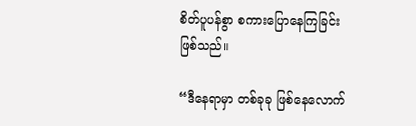စိတ်ပူပန်စွာ စကားပြောနေကြခြင်း ဖြစ်သည်။

“ဒီနေရာမှာ တစ်ခုခု ဖြစ်နေလောက်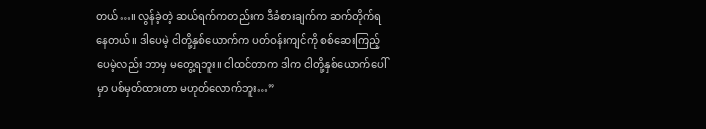တယ်…။ လွန်ခဲ့တဲ့ ဆယ်ရက်ကတည်းက ဒီခံစားချက်က ဆက်တိုက်ရနေတယ်။ ဒါပေမဲ့ ငါတို့နှစ်ယောက်က ပတ်ဝန်းကျင်ကို စစ်ဆေးကြည့်ပေမဲ့လည်း ဘာမှ မတွေ့ရဘူး။ ငါထင်တာက ဒါက ငါတို့နှစ်ယောက်ပေါ်မှာ ပစ်မှတ်ထားတာ မဟုတ်လောက်ဘူး…”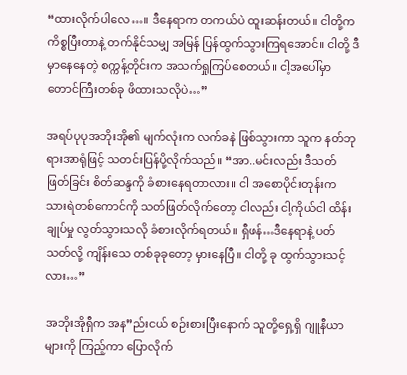“ထားလိုက်ပါလေ…။ ဒီနေရာက တကယ်ပဲ ထူးဆန်းတယ်။ ငါတို့က ကိစ္စပြီးတာနဲ့ တက်နိုင်သမျှ အမြန် ပြန်ထွက်သွားကြရအောင်။ ငါတို့ ဒီမှာနေနေတဲ့ စက္ကန့်တိုင်းက အသက်ရှုကြပ်စေတယ်။ ငါ့အပေါ်မှာ တောင်ကြီးတစ်ခု ဖိထားသလိုပဲ…”

အရပ်ပုပုအဘိုးအို၏ မျက်လုံးက လက်ခနဲ ဖြစ်သွားကာ သူက နတ်ဘုရားအာရုံဖြင့် သတင်းပြန်ပို့လိုက်သည်။ “အာ..မင်းလည်း ဒီသတ်ဖြတ်ခြင်း စိတ်ဆန္ဒကို ခံစားနေရတာလား။ ငါ အစောပိုင်းတုန်းက သားရဲတစ်ကောင်ကို သတ်ဖြတ်လိုက်တော့ ငါလည်း ငါ့ကိုယ်ငါ ထိန်းချုပ်မှု လွတ်သွားသလို ခံစားလိုက်ရတယ်။ ရှီဖန်…ဒီနေရာနဲ့ ပတ်သတ်လို့ ကျိန်းသေ တစ်ခုခုတော့ မှားနေပြီ။ ငါတို့ ခု ထွက်သွားသင့်လား…”

အဘိုးအိုရှီက အန”ည်းငယ် စဉ်းစားပြီးနောက် သူတို့ရှေ့ရှိ ဂျူနီယာများကို ကြည့်ကာ ပြောလိုက်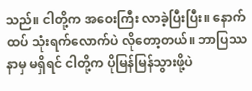သည်။ ငါတို့က အဝေးကြီး လာခဲ့ပြီးပြီး။ နောက်ထပ် သုံးရက်လောက်ပဲ လိုတော့တယ်။ ဘာပြဿနာမှ မရှိရင် ငါတို့က ပိုမြန်မြန်သွားဖို့ပဲ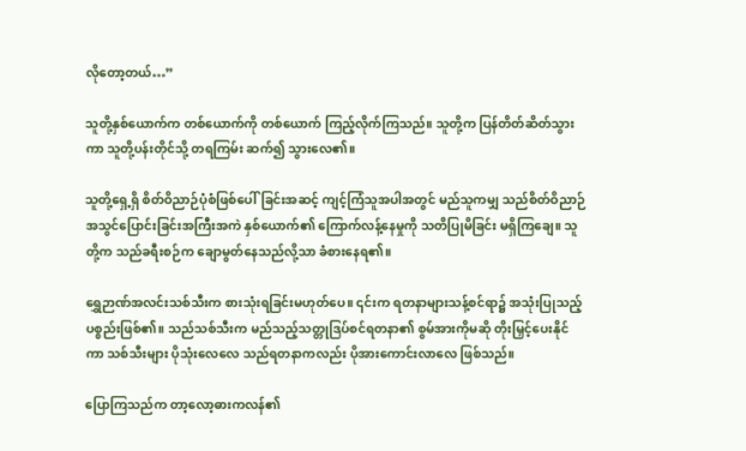လိုတော့တယ်…”

သူတို့နှစ်ယောက်က တစ်ယောက်ကို တစ်ယောက် ကြည့်လိုက်ကြသည်။ သူတို့က ပြန်တိတ်ဆိတ်သွားကာ သူတို့ပန်းတိုင်သို့ တရကြမ်း ဆက်၍ သွားလေ၏။

သူတို့ရှေ့ရှိ စိတ်ဝိညာဉ်ပုံစံဖြစ်ပေါ်ခြင်းအဆင့် ကျင့်ကြံသူအပါအတွင် မည်သူကမျှ သည်စိတ်ဝိညာဉ်အသွင်ပြောင်းခြင်းအကြီးအကဲ နှစ်ယောက်၏ ကြောက်လန့်နေမှုကို သတိပြုမိခြင်း မရှိကြချေ။ သူတို့က သည်ခရီးစဉ်က ချောမွတ်နေသည်လို့သာ ခံစားနေရ၏။

ရွှေဉာဏ်အလင်းသစ်သီးက စားသုံးရခြင်းမဟုတ်ပေ။ ၎င်းက ရတနာများသန့်စင်ရာ၌ အသုံးပြုသည့် ပစ္စည်းဖြစ်၏။ သည်သစ်သီးက မည်သည့်သတ္တုဒြပ်စင်ရတနာ၏ စွမ်အားကိုမဆို တိုးမြှင့်ပေးနိုင်ကာ သစ်သီးများ ပိုသုံးလေလေ သည်ရတနာကလည်း ပိုအားကောင်းလာလေ ဖြစ်သည်။

ပြောကြသည်က တာ့လော့ဓားကလန်၏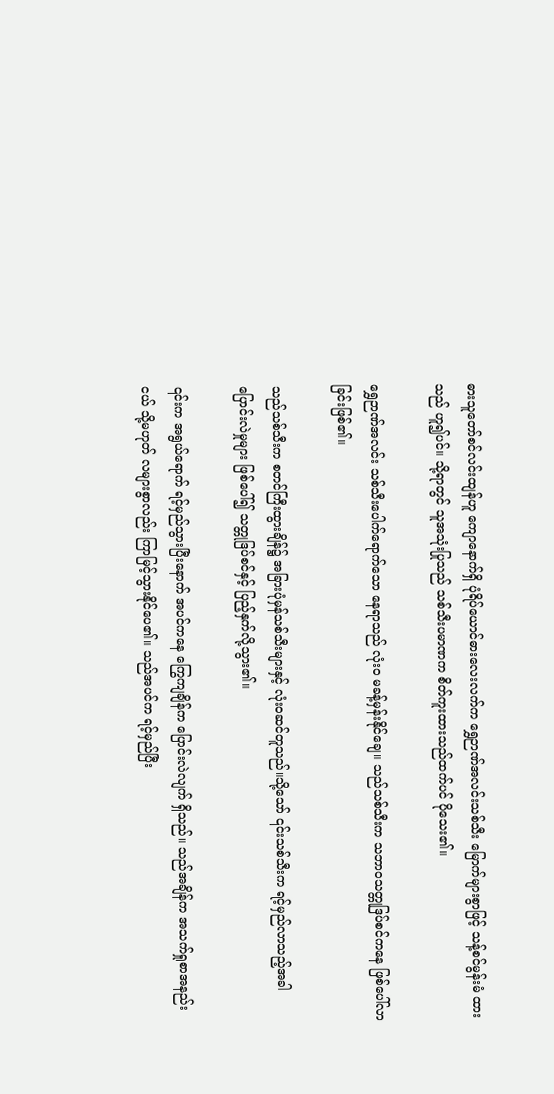ဓားသူတော်စင်လင်းထျန်ဟူ ကျောနောက်ရှိ ပုံရိပ်ယောင်ဓားလေးလက်က ရွှေဉာဏ်အလင်းသစ်သီး‌ မြောက်များစွာဖြင့် သန့်စင်မွန်းမံ ထားသည် ဟူ၍ပင်။ သို့ရာတွင် သူအသုံးပြုသည် သစ်သီးပမာဏက စိတ်ကူးထားသည်ထက်ပင် ပိုသေး၏။

ရွှေဉာဏ်အလင်း သစ်သီးပေါက်ရောက်သော နေရာသည် လုံးဝ မခန့်မှန်းနိုင်ချေ။ သည်သစ်သီးက သဘာဝသတ္တုဒြပ်စင်ကနေ ဖြစ်ပေါ်လာခြင်းဖြစ်၏။

သည်သစ်သီးက စတင်ကြီးထွားချိန်၌ အခြားပုံမှန်သစ်သီးများနှင့် လုံးဝဆင်တူသည်။သို့သော် ၎င်းသစ်သီးက ရင့်မှည်လာသည့်အခါ ပြောင်းလဲမှုများ ဖြစ်ပေါ်၍ သတ္တုဒြပ်စင်နှင့် ပြည့်နှက်လို့သွား၏။

၎င်းက အရွယ်ရောက် ရင့်မှည်သွားပြီးနောက် အပင်ကနေ ကြွေကျချိန်က ပြောင်းလဲလျက် ရှိသည်။ သည်အချိန်က အသက်ရှုစာအနည်းငယ် သို့မဟုတ် လများစွာလည်း ကြာမြင့်သွားနိုင်ပေ၏။ သည်အပင်က ရင့်မှည်ပြီး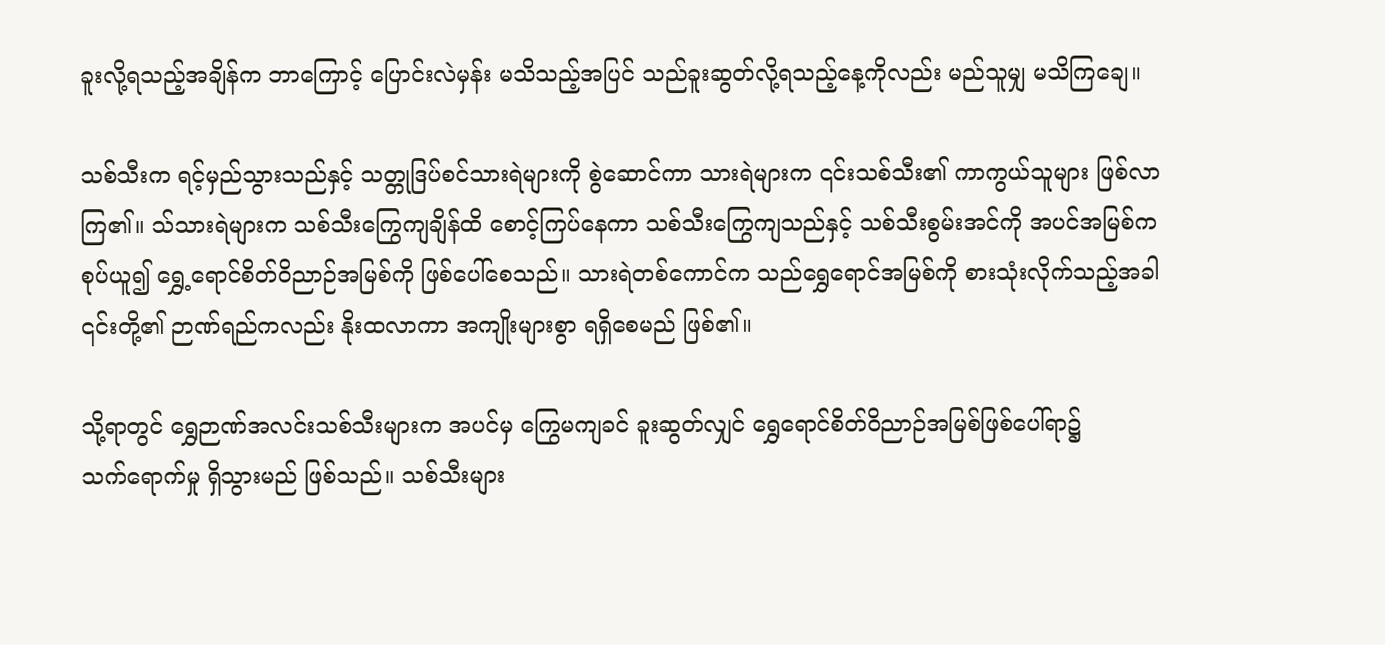ခူးလို့ရသည့်အချိန်က ဘာကြောင့် ပြောင်းလဲမှန်း မသိသည့်အပြင် သည်ခူးဆွတ်လို့ရသည့်နေ့ကိုလည်း မည်သူမျှ မသိကြချေ။

သစ်သီးက ရင့်မှည်သွားသည်နှင့် သတ္တုဒြပ်စင်သားရဲများကို စွဲဆောင်ကာ သားရဲများက ၎င်းသစ်သီး၏ ကာကွယ်သူများ ဖြစ်လာကြ၏။ သ်သားရဲများက သစ်သီးကြွေကျချိန်ထိ စောင့်ကြပ်နေကာ သစ်သီးကြွေကျသည်နှင့် သစ်သီးစွမ်းအင်ကို အပင်အမြစ်က စုပ်ယူ၍ ရွှေ့ရောင်စိတ်ဝိညာဉ်အမြစ်ကို ဖြစ်ပေါ်စေသည်။ သားရဲတစ်ကောင်က သည်ရွှေရောင်အမြစ်ကို စားသုံးလိုက်သည့်အခါ ၎င်းတို့၏ ဉာဏ်ရည်ကလည်း နိုးထလာကာ အကျိုးများစွာ ရရှိစေမည် ဖြစ်၏။

သို့ရာတွင် ရွှေဉာဏ်အလင်းသစ်သီးများက အပင်မှ ကြွေမကျခင် ခူးဆွတ်လျှင် ရွှေရောင်စိတ်ဝိညာဉ်အမြစ်ဖြစ်ပေါ်ရာ၌ သက်‌ရောက်မှု ရှိသွားမည် ဖြစ်သည်။ သစ်သီးများ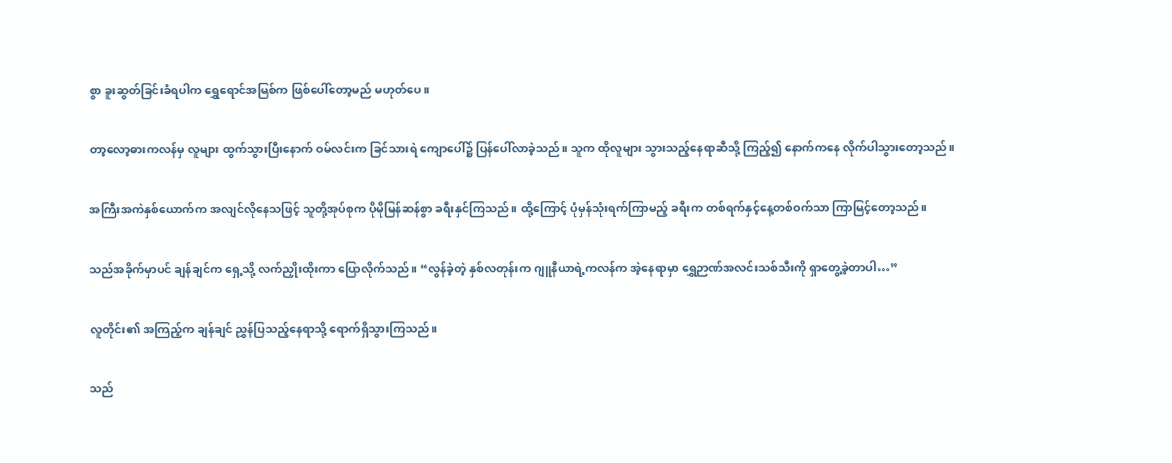စွာ ခူးဆွတ်ခြင်းခံရပါက ရွှေရောင်အမြစ်က ဖြစ်ပေါ်တော့မည် မဟုတ်ပေ။

တာ့လော့ဓားကလန်မှ လူများ ထွက်သွားပြီးနောက် ဝမ်လင်းက ခြင်သားရဲ ကျောပေါ်၌ ပြန်ပေါ်လာခဲ့သည်။ သူက ထိုလူများ သွားသည့်နေရာဆီသို့ ကြည့်၍ နောက်ကနေ လိုက်ပါသွားတော့သည်။

အကြီးအကဲနှစ်ယောက်က အလျင်လိုနေသဖြင့် သူတို့အုပ်စုက ပိုမိုမြန်ဆန်စွာ ခရီးနှင်ကြသည်။ ထို့ကြောင့် ပုံမှန်သုံးရက်ကြာမည့် ခရီးက တစ်ရက်နှင့်နေ့တစ်ဝက်သာ ကြာမြင့်တော့သည်။

သည်အခိုက်မှာပင် ချန်ချင်က ရှေ့သို့ လက်ညှိုးထိုးကာ ပြောလိုက်သည်။ “လွန်ခဲ့တဲ့ နှစ်လတုန်းက ဂျူနီယာရဲ့ကလန်က အဲ့နေရာမှာ ရွှေဉာဏ်အလင်းသစ်သီးကို ရှာတွေ့ခဲ့တာပါ…”

လူတိုင်း၏ အကြည့်က ချန်ချင် ညွှန်ပြသည့်နေရာသို့ ရောက်ရှိသွားကြသည်။

သည်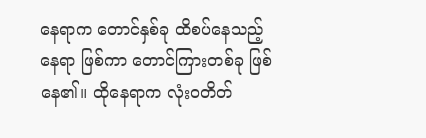နေရာက တောင်နှစ်ခု ထိစပ်နေသည့် နေရာ ဖြစ်ကာ တောင်ကြားတစ်ခု ဖြစ်နေ၏။ ထိုနေရာက လုံးဝတိတ်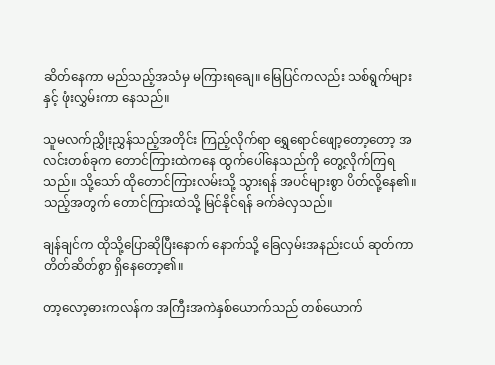ဆိတ်နေကာ မည်သည့်အသံမှ မကြားရချေ။ မြေပြင်ကလည်း သစ်ရွက်များနှင့် ဖုံးလွှမ်းကာ နေသည်။

သူမလက်ညွှိုးညွှန်သည့်အတိုင်း ကြည့်လိုက်ရာ ရွှေရောင်ဖျော့တော့တော့ အလင်းတစ်ခုက တောင်ကြားထဲကနေ ထွက်ပေါ်နေသည်ကို တွေ့လိုက်ကြရသည်။ သို့သော် ထိုတောင်ကြားလမ်းသို့ သွားရန် အပင်များစွာ ပိတ်လို့နေ၏။ သည့်အတွက် တောင်ကြားထဲသို့ မြင်နိုင်ရန် ခက်ခဲလှသည်။

ချန်ချင်က ထိုသို့ပြောဆိုပြီးနောက် နောက်သို့ ခြေလှမ်းအနည်းငယ် ဆုတ်ကာ တိတ်ဆိတ်စွာ ရှိနေတော့၏။

တာ့လော့ဓားကလန်က အကြီးအကဲနှစ်ယောက်သည် တစ်ယောက်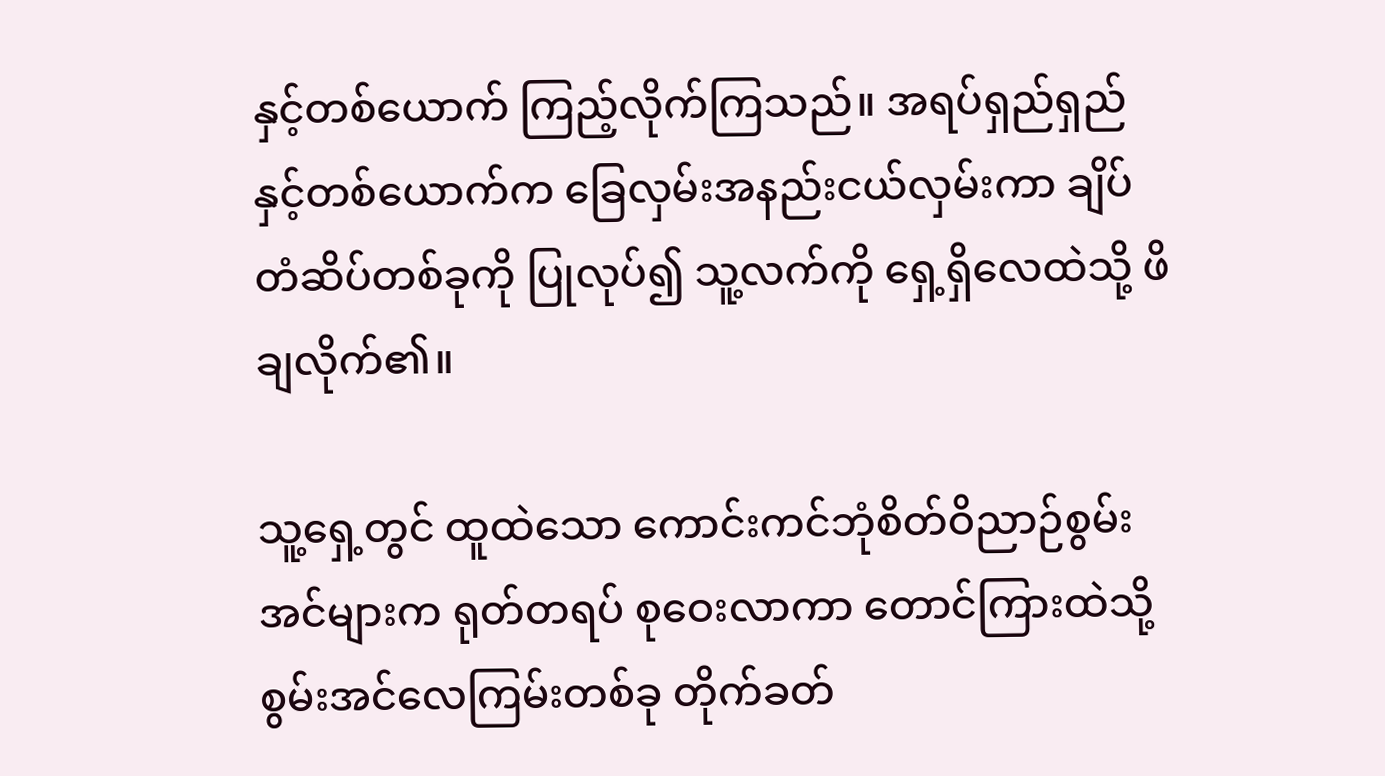နှင့်တစ်ယောက် ကြည့်လိုက်ကြသည်။ အရပ်ရှည်ရှည်နှင့်တစ်ယောက်က ခြေလှမ်းအနည်းငယ်လှမ်းကာ ချိပ်တံဆိပ်တစ်ခုကို ပြုလုပ်၍ သူ့လက်ကို ရှေ့ရှိလေထဲသို့ ဖိချလိုက်၏။

သူ့ရှေ့တွင် ထူထဲသော ကောင်းကင်ဘုံစိတ်ဝိညာဉ်စွမ်းအင်များက ရုတ်တရပ် စုဝေးလာကာ တောင်ကြားထဲသို့ စွမ်းအင်လေကြမ်းတစ်ခု တိုက်ခတ်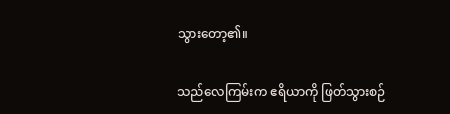သွားတော့၏။

သည်လေကြမ်းက ဧရိယာကို ဖြတ်သွားစဉ်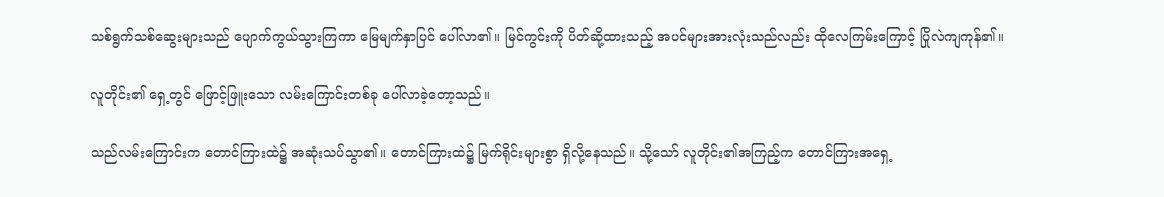သစ်ရွက်သစ်ဆွေးများသည် ပျောက်ကွယ်သွားကြကာ မြေမျက်နှာပြင် ပေါ်လာ၏။ မြင်ကွင်းကို ပိတ်ဆို့ထားသည့် အပင်များအားလုံးသည်လည်း ထိုလေကြမ်းကြောင့် ပြိုလဲကျကုန်၏။

လူတိုင်း၏ ရှေ့တွင် ဖြောင့်ဖြူးသော လမ်းကြောင်းတစ်ခု ပေါ်လာခဲ့တော့သည်။

သည်လမ်းကြောင်းက တောင်ကြားထဲ၌ အဆုံးသပ်သွာ၏။ တောင်ကြားထဲ၌ မြက်ရိုင်းများစွာ ရှိလို့နေသည်။ သို့သော် လူတိုင်း၏အကြည့်က တောင်ကြားအရှေ့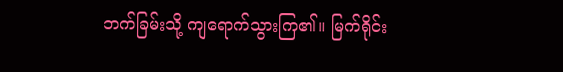ဘက်ခြမ်းသို့ ကျရောက်သွားကြ၏။ မြက်ရိုင်း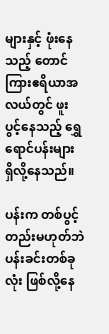များနှင့် ဖုံးနေသည့် တောင်ကြားဧရိယာအလယ်တွင် ဖူးပွင့်နေသည့် ရွှေရောင်ပန်းများ ရှိလို့နေသည်။

ပန်းက တစ်ပွင့်တည်းမဟုတ်ဘဲ ပန်းခင်းတစ်ခုလုံး ဖြစ်လို့နေ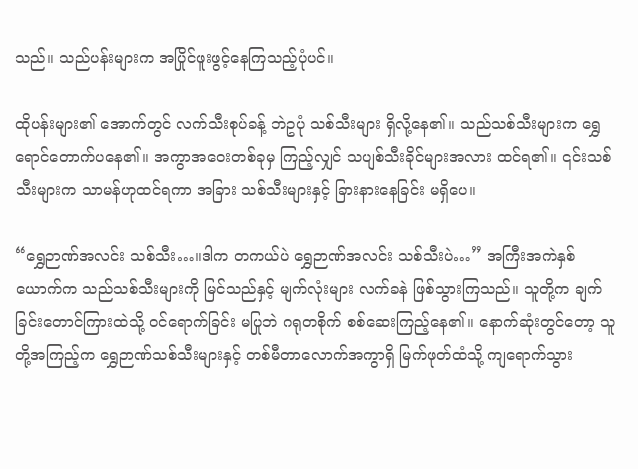သည်။ သည်ပန်းများက အပြိုင်ဖူးဖွင့်နေကြသည့်ပုံပင်။

ထိုပန်းများ၏ အောက်တွင် လက်သီးစုပ်ခန့် ဘဲဥပုံ သစ်သီးများ ရှိလို့နေ၏။ သည်သစ်သီးများက ရွှေရောင်တောက်ပနေ၏။ အကွာအဝေးတစ်ခုမှ ကြည့်လျှင် သပျစ်သီးခိုင်များအလား ထင်ရ၏။ ၎င်းသစ်သီးများက သာမန်ဟုထင်ရကာ အခြား သစ်သီးများနှင့် ခြားနားနေခြင်း မရှိပေ။

“ရွှေဉာဏ်အလင်း သစ်သီး…။ဒါက တကယ်ပဲ ရွှေဉာဏ်အလင်း သစ်သီးပဲ…” အကြီးအကဲနှစ်ယောက်က သည်သစ်သီးများကို မြင်သည်နှင့် မျက်လုံးများ လက်ခနဲ ဖြစ်သွားကြသည်။ သူတို့က ချက်ခြင်းတောင်ကြားထဲသို့ ဝင်ရောက်ခြင်း မပြုဘဲ ဂရုတစိုက် စစ်ဆေးကြည့်နေ၏။ နောက်ဆုံးတွင်တော့ သူတို့အကြည့်က ရွှေဉာဏ်သစ်သီးများနှင့် တစ်မီတာလောက်အကွာရှိ မြက်ဖုတ်ထံသို့ ကျရောက်သွား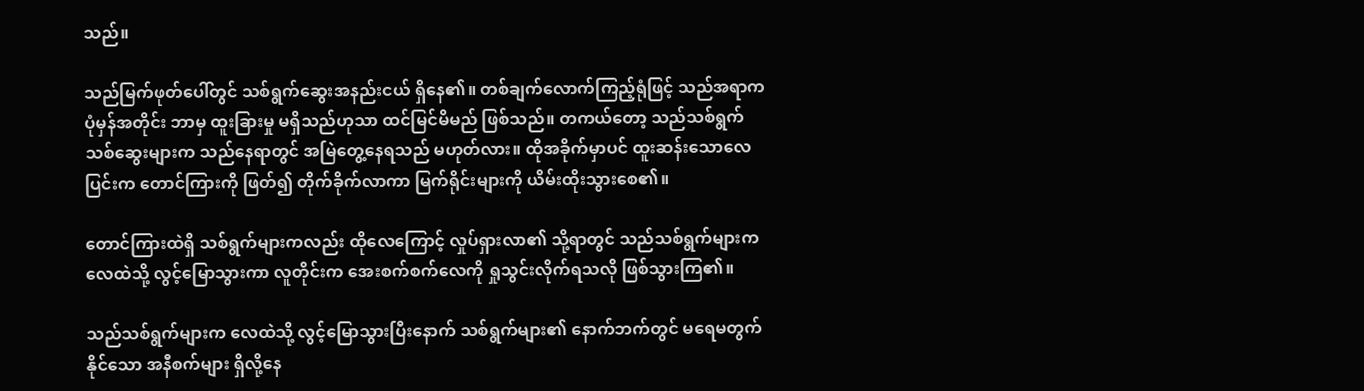သည်။

သည်မြက်ဖုတ်ပေါ်တွင် သစ်ရွက်ဆွေးအနည်းငယ် ရှိနေ၏။ တစ်ချက်လောက်ကြည့်ရုံဖြင့် သည်အရာက ပုံမှန်အတိုင်း ဘာမှ ထူးခြားမှု မရှိသည်ဟုသာ ထင်မြင်မိမည် ဖြစ်သည်။ တကယ်တော့ သည်သစ်ရွက်သစ်ဆွေးများက သည်နေရာတွင် အမြဲတွေ့နေရသည် မဟုတ်လား။ ထိုအခိုက်မှာပင် ထူးဆန်းသောလေပြင်းက တောင်ကြားကို ဖြတ်၍ တိုက်ခိုက်လာကာ မြက်ရိုင်းများကို ယိမ်းထိုးသွားစေ၏။

တောင်ကြားထဲရှိ သစ်ရွက်များကလည်း ထိုလေကြောင့် လှုပ်ရှားလာ၏ သို့ရာတွင် သည်သစ်ရွက်များက လေထဲသို့ လွင့်မြောသွားကာ လူတိုင်းက အေးစက်စက်လေကို ရှုသွင်းလိုက်ရသလို ဖြစ်သွားကြ၏။

သည်သစ်ရွက်များက လေထဲသို့ လွင့်မြောသွားပြီးနောက် သစ်ရွက်များ၏ နောက်ဘက်တွင် မရေမတွက်နိုင်သော အနီစက်များ ရှိလို့နေ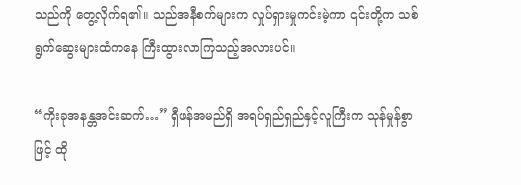သည်ကို တွေ့လိုက်ရ၏။ သည်အနီစက်များက လှုပ်ရှားမှုကင်းမဲ့ကာ ၎င်းတို့က သစ်ရွက်ဆွေးများထံကနေ ကြီးထွားလာကြသည့်အလားပင်။

“ကိုးခုအနန္တအင်းဆက်…” ရှီဖန်အမည်ရှိ အရပ်ရှည်ရှည်နှင့်လူကြီးက သုန်မှုန်စွာဖြင့် ထို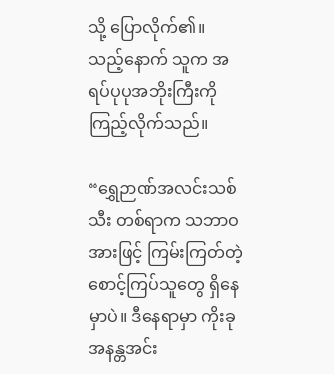သို့‌ ပြောလိုက်၏။ သည့်နောက် သူက အရပ်ပုပုအဘိုးကြီးကို ကြည့်လိုက်သည်။

“ရွှေဉာဏ်အလင်းသစ်သီး တစ်ရာက သဘာဝအားဖြင့် ကြမ်းကြတ်တဲ့ စောင့်ကြပ်သူတွေ ရှိနေမှာပဲ။ ဒီနေရာမှာ ကိုးခုအနန္တအင်း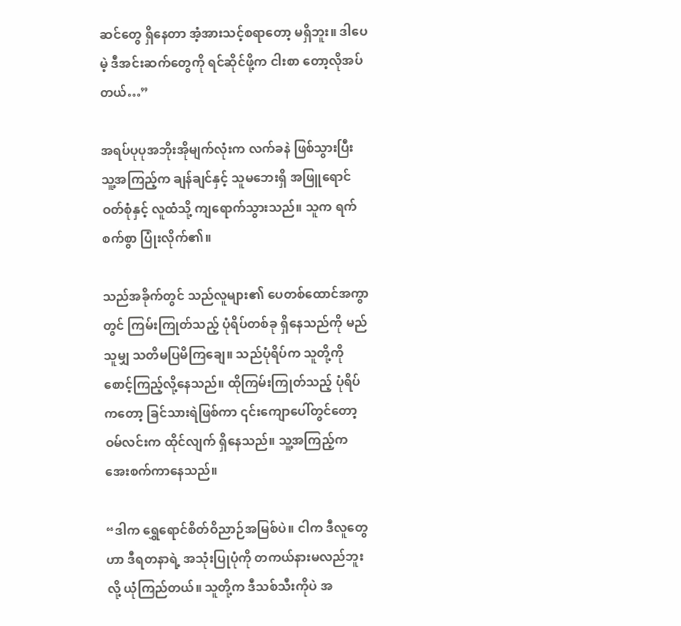ဆင်တွေ ရှိနေတာ အံ့အားသင့်စရာတော့ မရှိဘူး။ ဒါပေမဲ့ ဒီအင်းဆက်တွေကို ရင်ဆိုင်ဖို့က ငါးစာ တော့လိုအပ်တယ်…”

အရပ်ပုပုအဘိုးအိုမျက်လုံးက လက်ခနဲ ဖြစ်သွားပြီး သူ့အကြည့်က ချန်ချင်နှင့် သူမဘေးရှိ အဖြူရောင်ဝတ်စုံနှင့် လူထံသို့ ကျရောက်သွားသည်။ သူက ရက်စက်စွာ ပြုံးလိုက်၏။

သည်အခိုက်တွင် သည်လူများ၏ ပေတစ်ထောင်အကွာတွင် ကြမ်းကြုတ်သည့် ပုံရိပ်တစ်ခု ရှိနေသည်ကို မည်သူမျှ သတိမပြမိကြချေ။ သည်ပုံရိပ်က သူတို့ကို စောင့်ကြည့်လို့နေသည်။ ထိုကြမ်းကြုတ်သည့် ပုံရိပ်ကတော့ ခြင်သားရဲဖြစ်ကာ ၎င်းကျောပေါ်တွင်တော့ ဝမ်လင်းက ထိုင်လျက် ရှိနေသည်။ သူ့အကြည့်က အေးစက်ကာနေသည်။

“ဒါက ရွှေရောင်စိတ်ဝိညာဉ်အမြစ်ပဲ။ ငါက ဒီလူတွေဟာ ဒီရတနာရဲ့ အသုံးပြုပုံကို တကယ်နားမလည်ဘူးလို့ ယုံကြည်တယ်။ သူတို့က ဒီသစ်သီးကိုပဲ အ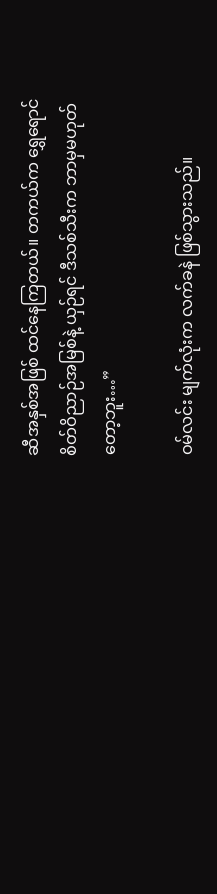ဆီအနှစ်အဖြစ် ထင်နေကြတယ်။ တကယ်က ရွှေရောင်စိတ်ဝိညာဉ်အမြစ်နဲ့ ယှဉ်ရင် ဒီသစ်သီးက ဘာမှမဟုတ်တော့ဘူး…”

ဝမ်လင်း မျက်လုံးက လက်ခနဲ ဖြစ်သွားသည်။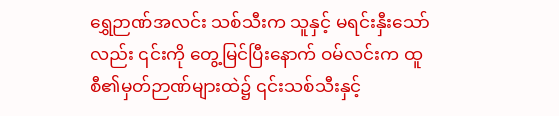ရွှေဉာဏ်အလင်း သစ်သီးက သူနှင့် မရင်းနှီးသော်လည်း ၎င်းကို တွေ့မြင်ပြီးနောက် ဝမ်လင်းက ထူစီ၏မှတ်ဉာဏ်များထဲ၌ ၎င်းသစ်သီးနှင့်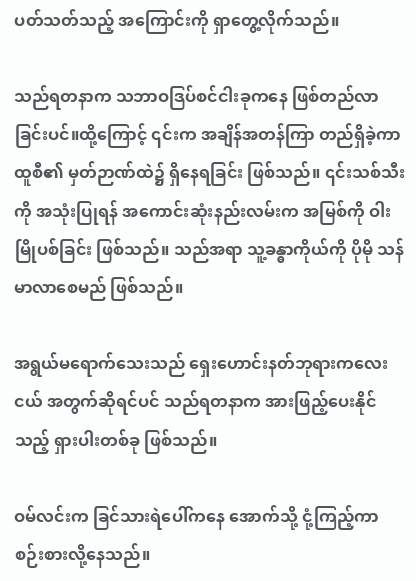ပတ်သတ်သည့် အကြောင်းကို ရှာတွေ့လိုက်သည်။

သည်ရတနာက သဘာဝဒြပ်စင်ငါးခုကနေ ဖြစ်တည်လာခြင်းပင်။ထို့ကြောင့် ၎င်းက အချိန်အတန်ကြာ တည်ရှိခဲ့ကာ ထူစီ၏ မှတ်ဉာဏ်ထဲ၌ ရှိနေရခြင်း ဖြစ်သည်။ ၎င်းသစ်သီးကို အသုံးပြုရန် အကောင်းဆုံးနည်းလမ်းက အမြစ်ကို ဝါးမြိုပစ်ခြင်း ဖြစ်သည်။ သည်အရာ သူ့ခန္ဓာကိုယ်ကို ပိုမို သန်မာလာစေမည် ဖြစ်သည်။

အရွယ်မရောက်သေးသည် ရှေးဟောင်းနတ်ဘုရားကလေးငယ် အတွက်ဆိုရင်ပင် သည်ရတနာက အားဖြည့်ပေးနိုင်သည့် ရှားပါးတစ်ခု ဖြစ်သည်။

ဝမ်လင်းက ခြင်သားရဲပေါ်ကနေ အောက်သို့ ငုံ့ကြည့်ကာ စဉ်းစားလို့နေသည်။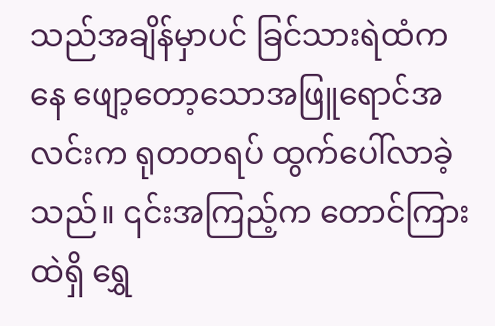သည်အချိန်မှာပင် ခြင်သားရဲထံကနေ ဖျော့တော့သောအဖြူရောင်အလင်းက ရုတတရပ် ထွက်ပေါ်လာခဲ့သည်။ ၎င်းအကြည့်က တောင်ကြားထဲရှိ ရွှေ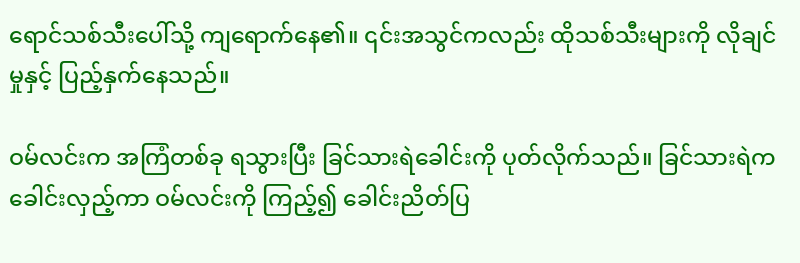ရောင်သစ်သီးပေါ်သို့ ကျရောက်နေ၏။ ၎င်းအသွင်ကလည်း ထိုသစ်သီးများကို လိုချင်မှုနှင့် ပြည့်နှက်နေသည်။

ဝမ်လင်းက အကြံတစ်ခု ရသွားပြီး ခြင်သားရဲခေါင်းကို ပုတ်လိုက်သည်။ ခြင်သားရဲက ခေါင်းလှည့်ကာ ဝမ်လင်းကို ကြည့်၍ ခေါင်းညိတ်ပြ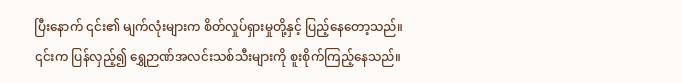ပြီးနောက် ၎င်း၏ မျက်လုံးများက စိတ်လှုပ်ရှားမှုတို့နှင့် ပြည့်နေတော့သည်။ ၎င်းက ပြန်လှည့်၍ ရွှေဉာဏ်အလင်းသစ်သီးများကို စူးစိုက်ကြည့်နေသည်။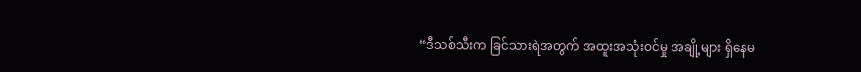“ဒီသစ်သီးက ခြင်သားရဲအတွက် အထူးအသုံးဝင်မှု အချို့များ ရှိနေမ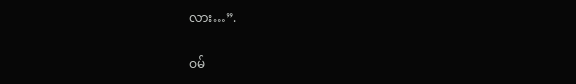လား…”.

ဝမ်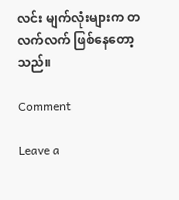လင်း မျက်လုံးများက တလက်လက် ဖြစ်နေတော့သည်။

Comment

Leave a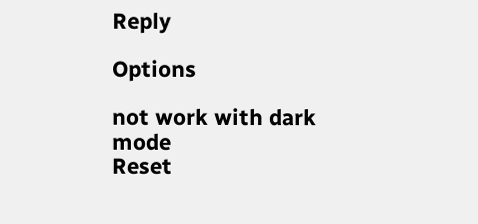Reply

Options

not work with dark mode
Reset